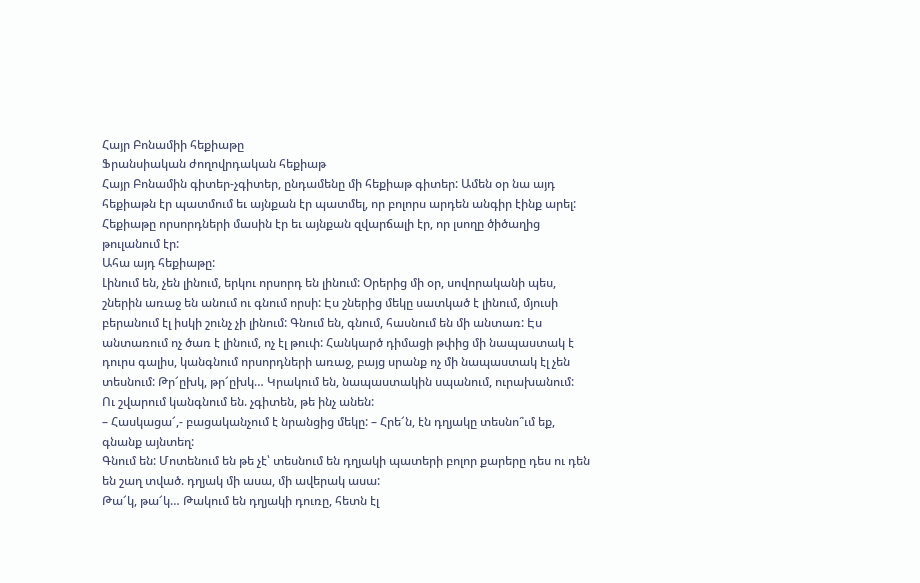Հայր Բոնամիի հեքիաթը
Ֆրանսիական ժողովրդական հեքիաթ
Հայր Բոնամին գիտեր-չգիտեր, ընդամենը մի հեքիաթ գիտեր: Ամեն օր նա այդ հեքիաթն էր պատմում եւ այնքան էր պատմել, որ բոլորս արդեն անգիր էինք արել: Հեքիաթը որսորդների մասին էր եւ այնքան զվարճալի էր, որ լսողը ծիծաղից թուլանում էր:
Ահա այդ հեքիաթը:
Լինում են, չեն լինում, երկու որսորդ են լինում: Օրերից մի օր, սովորականի պես, շներին առաջ են անում ու գնում որսի: Էս շներից մեկը սատկած է լինում, մյուսի բերանում էլ իսկի շունչ չի լինում: Գնում են, գնում, հասնում են մի անտառ: Էս անտառում ոչ ծառ է լինում, ոչ էլ թուփ: Հանկարծ դիմացի թփից մի նապաստակ է դուրս գալիս, կանգնում որսորդների առաջ, բայց սրանք ոչ մի նապաստակ էլ չեն տեսնում: Թր՜ըխկ, թր՜ըխկ… Կրակում են, նապաստակին սպանում, ուրախանում:
Ու շվարում կանգնում են. չգիտեն, թե ինչ անեն:
– Հասկացա՜,- բացականչում է նրանցից մեկը: – Հրե՜ն, էն դղյակը տեսնո՞ւմ եք, գնանք այնտեղ:
Գնում են: Մոտենում են թե չէ՝ տեսնում են դղյակի պատերի բոլոր քարերը դես ու դեն են շաղ տված. դղյակ մի ասա, մի ավերակ ասա:
Թա՜կ, թա՜կ… Թակում են դղյակի դուռը, հետն էլ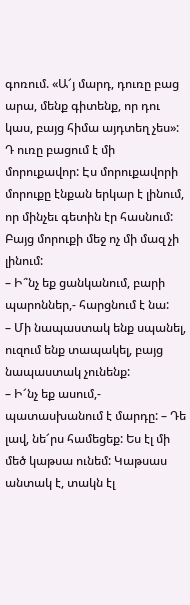գոռում. «Ա՜յ մարդ, դուռը բաց արա, մենք գիտենք, որ դու կաս, բայց հիմա այդտեղ չես»:
Դ ուռը բացում է մի մորուքավոր: Էս մորուքավորի մորուքը էնքան երկար է լինում, որ մինչեւ գետին էր հասնում: Բայց մորուքի մեջ ոչ մի մազ չի լինում:
– Ի՞նչ եք ցանկանում, բարի պարոններ,- հարցնում է նա:
– Մի նապաստակ ենք սպանել, ուզում ենք տապակել, բայց նապաստակ չունենք:
– Ի՜նչ եք ասում,- պատասխանում է մարդը: – Դե լավ, նե՜րս համեցեք: Ես էլ մի մեծ կաթսա ունեմ: Կաթսաս անտակ է, տակն էլ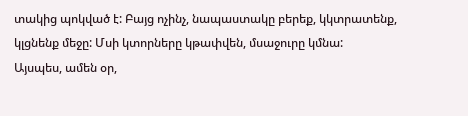տակից պոկված է: Բայց ոչինչ, նապաստակը բերեք, կկտրատենք, կլցնենք մեջը: Մսի կտորները կթափվեն, մսաջուրը կմնա:
Այսպես, ամեն օր,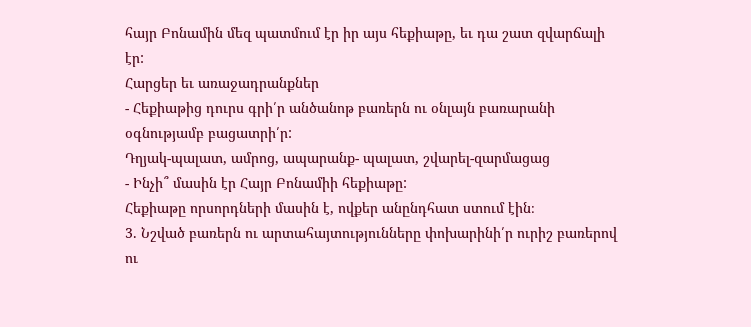հայր Բոնամին մեզ պատմում էր իր այս հեքիաթը, եւ դա շատ զվարճալի էր:
Հարցեր եւ առաջադրանքներ
- Հեքիաթից դուրս գրի՛ր անծանոթ բառերն ու օնլայն բառարանի օգնությամբ բացատրի՛ր:
Դղյակ-պալատ, ամրոց, ապարանք- պալատ, շվարել-զարմացաց
- Ինչի՞ մասին էր Հայր Բոնամիի հեքիաթը:
Հեքիաթը որսորդների մասին է, ովքեր անընդհատ ստում էին։
3. Նշված բառերն ու արտահայտությունները փոխարինի՛ր ուրիշ բառերով ու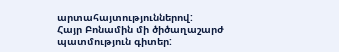արտահայտություններով:
Հայր Բոնամին մի ծիծաղաշարժ պատմություն գիտեր: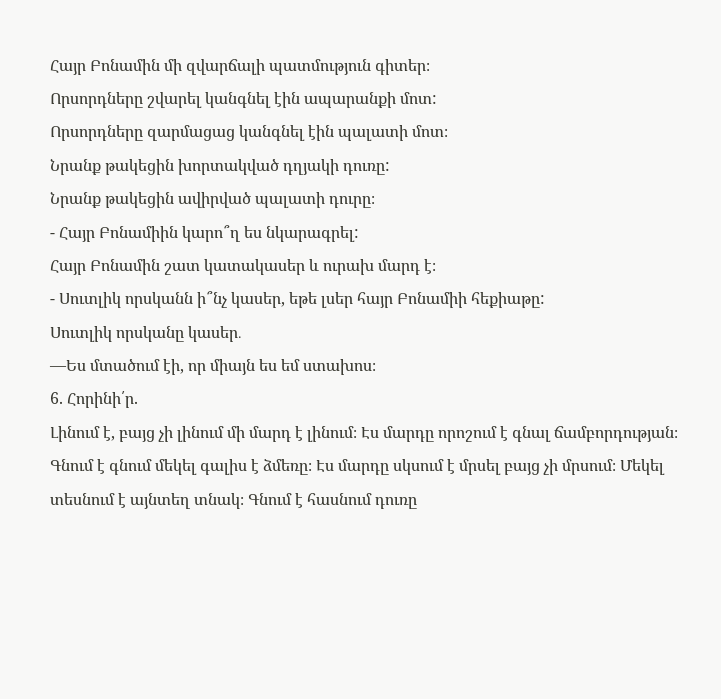Հայր Բոնամին մի զվարճալի պատմություն գիտեր։
Որսորդները շվարել կանգնել էին ապարանքի մոտ:
Որսորդները զարմացաց կանգնել էին պալատի մոտ։
Նրանք թակեցին խորտակված դղյակի դուռը:
Նրանք թակեցին ավիրված պալատի դուրը։
- Հայր Բոնամիին կարո՞ղ ես նկարագրել:
Հայր Բոնամին շատ կատակասեր և ուրախ մարդ է։
- Սուտլիկ որսկանն ի՞նչ կասեր, եթե լսեր հայր Բոնամիի հեքիաթը:
Սուտլիկ որսկանը կասեր․
—Ես մտածում էի, որ միայն ես եմ ստախոս։
6. Հորինի՛ր.
Լինում է, բայց չի լինում մի մարդ է լինում։ Էս մարդը որոշում է գնալ ճամբորդության։ Գնում է գնում մեկել գալիս է ձմեռը։ Էս մարդը սկսում է մրսել բայց չի մրսում։ Մեկել տեսնում է այնտեղ տնակ։ Գնում է հասնում դուռը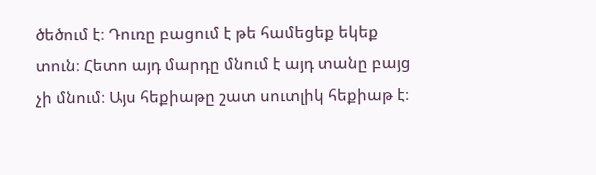ծեծում է։ Դուռը բացում է թե համեցեք եկեք տուն։ Հետո այդ մարդը մնում է այդ տանը բայց չի մնում։ Այս հեքիաթը շատ սուտլիկ հեքիաթ է։